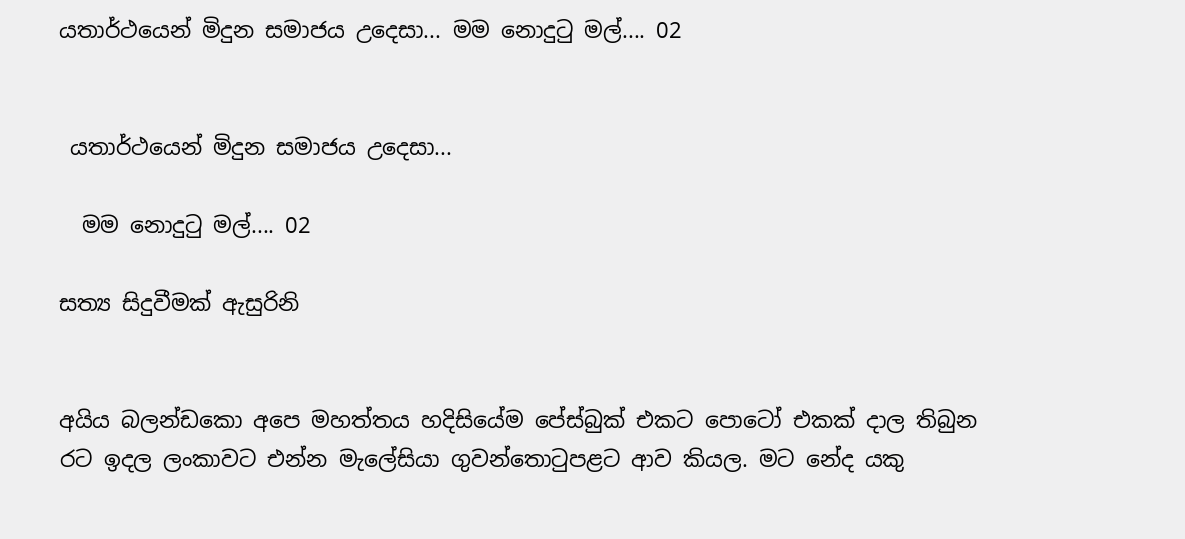යතාර්ථයෙන් මිදුන සමාජය උදෙසා... මම නොදුටු මල්.... 02


 යතාර්ථයෙන් මිදුන සමාජය උදෙසා...

  මම නොදුටු මල්.... 02

සත්‍ය සිදුවීමක් ඇසුරිනි


අයිය බලන්ඩකො අපෙ මහත්තය හදිසියේම පේස්බුක් එකට පොටෝ එකක් දාල තිබුන රට ඉදල ලංකාවට එන්න මැලේසියා ගුවන්තොටුපළට ආව කියල. මට නේද යකු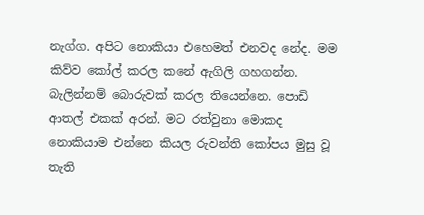නැග්ග. අපිට නොකියා එහෙමත් එනවද නේද. මම කිව්ව කෝල් කරල කනේ ඇගිලි ගහගන්න. බැලින්නම් බොරුවක් කරල තියෙන්නෙ. පොඩි ආතල් එකක් අරන්. මට රත්වුනා මොකද නොකියාම එන්නෙ කියල රුවන්ති කෝපය මුසු වූ තැති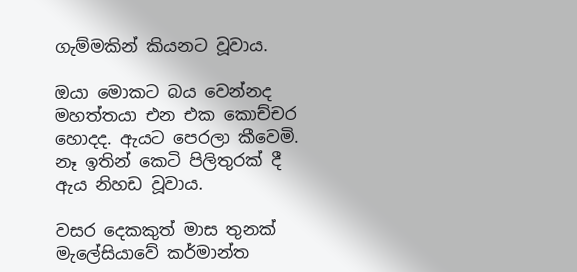ගැම්මකින් කියනට වූවාය.

ඔයා මොකට බය වෙන්නද මහත්තයා එන එක කොච්චර හොදද. ඇයට පෙරලා කීවෙමි. නෑ ඉතින් කෙටි පිලිතුරක් දී ඇය නිහඩ වූවාය.

වසර දෙකකුත් මාස තුනක් මැලේසියාවේ කර්මාන්ත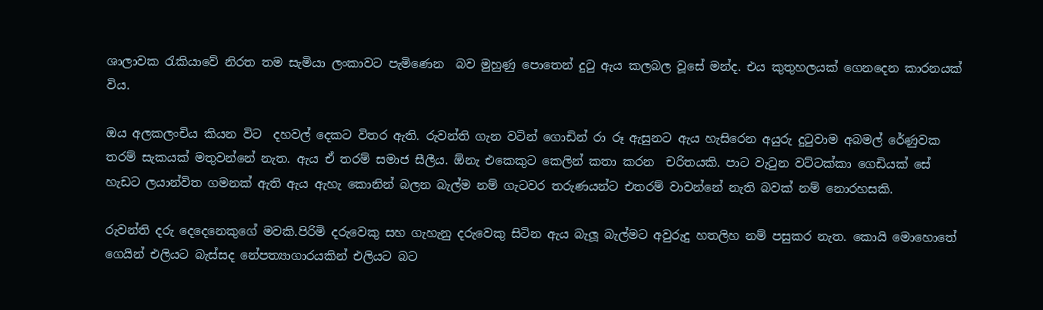ශාලාවක රැකියාවේ නිරත තම සැමියා ලංකාවට පැමිණෙන  බව මුහුණු පොතෙන් දුටු ඇය කලබල වූසේ මන්ද. එය කුතුහලයක් ගෙනදෙන කාරනයක් විය.

ඔය අලකලංචිය කියන විට  දහවල් දෙකට විතර ඇති. රුවන්ති ගැන වටින් ගොඩින් රා රූ ඇසුනට ඇය හැසිරෙන අයුරු දුටුවාම අබමල් රේණුවක තරම් සැකයක් මතුවන්නේ නැත. ඇය ඒ තරම් සමාජ සීලීය. ඕනැ එකෙකුට කෙලින් කතා කරන  චරිතයකි. පාට වැටුන වට්ටක්කා ගෙඩියක් සේ හැඩට ලයාන්විත ගමනක් ඇති ඇය ඇහැ කොනින් බලන බැල්ම නම් ගැටවර තරුණයන්ට එතරම් වාවන්නේ නැති බවක් නම් නොරහසකි.

රුවන්ති දරු දෙදෙනෙකුගේ මවකි.පිරිමි දරුවෙකු සහ ගැහැනු දරුවෙකු සිටින ඇය බැලූ බැල්මට අවුරුදු හතලිහ නම් පසුකර නැත. කොයි මොහොතේ ගෙයින් එලියට බැස්සද නේපත්‍යාගාරයකින් එලියට බට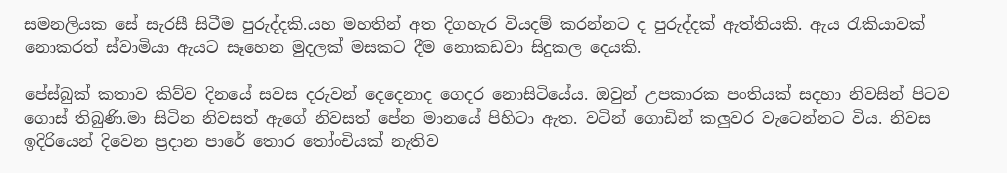සමනලියක සේ සැරසී සිටීම පුරුද්දකි.යහ මහතින් අත දිගහැර වියදම් කරන්නට ද පුරුද්දක් ඇත්තියකි. ඇය රැකියාවක් නොකරත් ස්වාමියා ඇයට සෑහෙන මුදලක් මසකට දීම නොකඩවා සිදුකල දෙයකි.

පේස්බුක් කතාව කිව්ව දිනයේ සවස දරුවන් දෙදෙනාද ගෙදර නොසිටියේය. ඔවුන් උපකාරක පංතියක් සදහා නිවසින් පිටව ගොස් තිබුණි.මා සිටින නිවසත් ඇගේ නිවසත් පේන මානයේ පිහිටා ඇත. වටින් ගොඩින් කලුවර වැටෙන්නට විය. නිවස ඉදිරියෙන් දිවෙන ප්‍රදාන පාරේ තොර තෝංචියක් නැතිව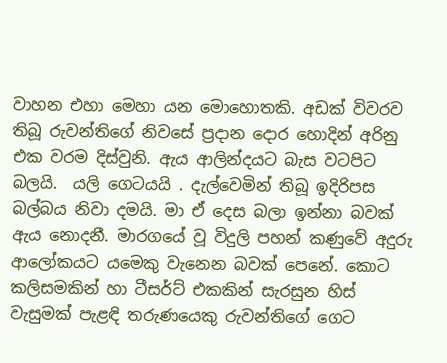වාහන එහා මෙහා යන මොහොතකි. අඩක් විවරව තිබූ රුවන්තිගේ නිවසේ ප්‍රදාන දොර හොදින් අරිනු එක වරම දිස්වුනි. ඇය ආලින්දයට බැස වටපිට බලයි.  යලි ගෙටයයි . දැල්වෙමින් තිබූ ඉදිරිපස බල්බය නිවා දමයි. මා ඒ දෙස බලා ඉන්නා බවක් ඇය නොදනී. මාරගයේ වූ විදුලි පහන් කණුවේ අදුරු ආලෝකයට යමෙකු වැනෙන බවක් පෙනේ. කොට කලිසමකින් හා ටීසර්ට් එකකින් සැරසුන හිස් වැසුමක් පැළඳි තරුණයෙකු රුවන්තිගේ ගෙට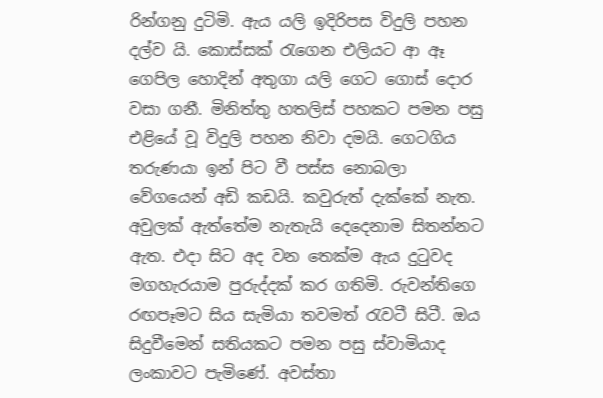රින්ගනු දුටිමි. ඇය යලි ඉදිරිපස විදුලි පහන දල්ව යි. කොස්සක් රැගෙන එලියට ආ ඈ ගෙපිල හොදින් අතුගා යලි ගෙට ගොස් දොර වසා ගනී. මිනිත්තු හතලිස් පහකට පමන පසු එළියේ වූ විදුලි පහන නිවා දමයි. ගෙටගිය තරුණයා ඉන් පිට වී පස්ස නොබලා වේගයෙන් අඩි කඩයි. කවුරුත් දැක්කේ නැත. අවුලක් ඇත්තේම නැතැයි දෙදෙනාම සිතන්නට ඇත. එදා සිට අද වන තෙක්ම ඇය දුටුවද මගහැරයාම පුරුද්දක් කර ගතිමි. රුවන්තිගෙ රඟපෑමට සිය සැමියා තවමත් රැවටී සිටී. ඔය සිදුවීමෙන් සතියකට පමන පසු ස්වාමියාද ලංකාවට පැමිණේ. අවස්තා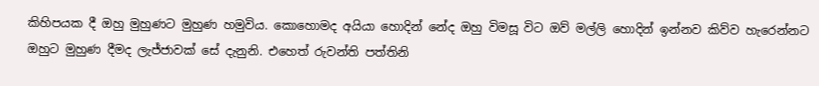කිහිපයක දී ඔහු මුහුණට මුහුණ හමුවිය. කොහොමද අයියා හොදින් නේද ඔහු විමසූ විට ඔව් මල්ලි හොදින් ඉන්නව කිව්ව හැරෙන්නට ඔහුට මුහුණ දීමද ලැජ්ජාවක් සේ දැනුනි. එහෙත් රුවන්ති පත්තිනි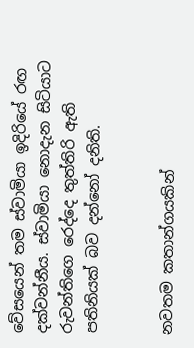වේසයෙන් තම ස්වාමියා ඉදිරියේ රඟ දක්වන්නීය. ස්වාමියා නොදැන සිටියාට රුවන්තිගෙ රෙද්දෙ තුත්තිරි ඇති පතිනියක් බව දන්නෝ දනිති.


නවතම කතාන්ගයකින්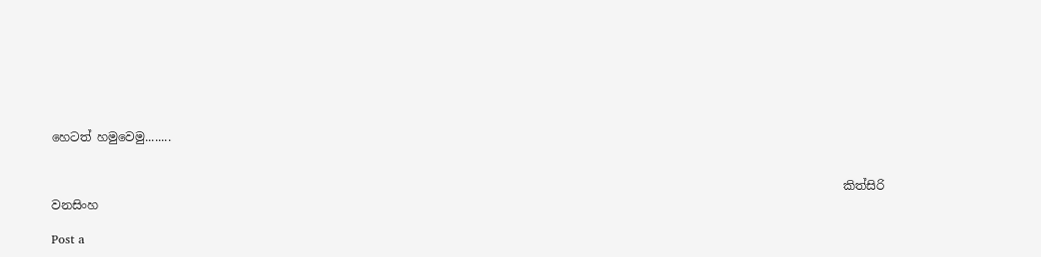හෙටත් හමුවෙමු........


                                                                                                                                    කිත්සිරි වනසිංහ

Post a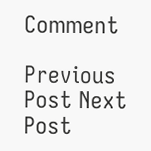Comment

Previous Post Next Post